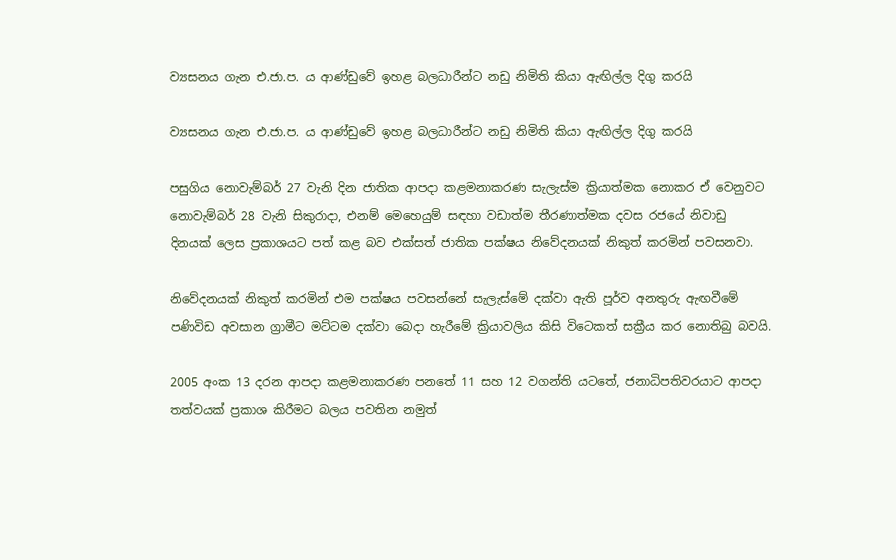ව්‍යසනය ගැන එ.ජා.ප. ය ආණ්ඩුවේ ඉහළ බලධාරීන්ට නඩු නිමිති කියා ඇඟිල්ල දිගු කරයි

ව්‍යසනය ගැන එ.ජා.ප. ය ආණ්ඩුවේ ඉහළ බලධාරීන්ට නඩු නිමිති කියා ඇඟිල්ල දිගු කරයි

පසුගිය නොවැම්බර් 27 වැනි දින ජාතික ආපදා කළමනාකරණ සැලැස්ම ක්‍රියාත්මක නොකර ඒ වෙනුවට නොවැම්බර් 28 වැනි සිකුරාදා, එනම් මෙහෙයුම් සඳහා වඩාත්ම තීරණාත්මක දවස රජයේ නිවාඩු දිනයක් ලෙස ප්‍රකාශයට පත් කළ බව එක්සත් ජාතික පක්ෂය නිවේදනයක් නිකුත් කරමින් පවසනවා.

නිවේදනයක් නිකුත් කරමින් එම පක්ෂය පවසන්නේ සැලැස්මේ දක්වා ඇති පූර්ව අනතුරු ඇඟවීමේ පණිවිඩ අවසාන ග්‍රාමීට මට්ටම දක්වා බෙදා හැරීමේ ක්‍රියාවලිය කිසි විටෙකත් සක්‍රීය කර නොතිබු බවයි.

2005 අංක 13 දරන ආපදා කළමනාකරණ පනතේ 11 සහ 12 වගන්ති යටතේ, ජනාධිපතිවරයාට ආපදා තත්වයක් ප්‍රකාශ කිරීමට බලය පවතින නමුත්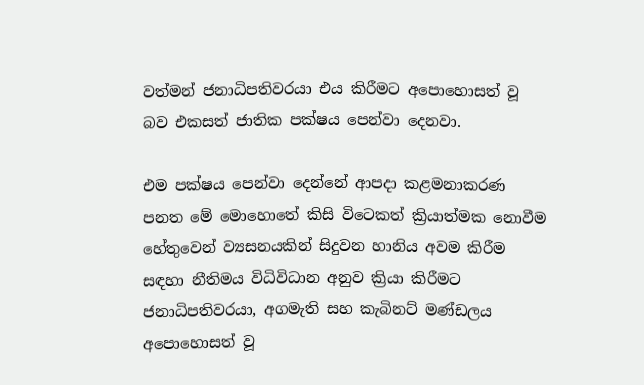වත්මන් ජනාධිපතිවරයා එය කිරීමට අපොහොසත් වූ බව එකසත් ජාතික පක්ෂය පෙන්වා දෙනවා.

එම පක්ෂය පෙන්වා දෙන්නේ ආපදා කළමනාකරණ පනත මේ මොහොතේ කිසි විටෙකත් ක්‍රියාත්මක නොවීම හේතුවෙන් ව්‍යසනයකින් සිදුවන හානිය අවම කිරීම සඳහා නීතිමය විධිවිධාන අනුව ක්‍රියා කිරීමට ජනාධිපතිවරයා, අගමැති සහ කැබිනට් මණ්ඩලය අපොහොසත් වූ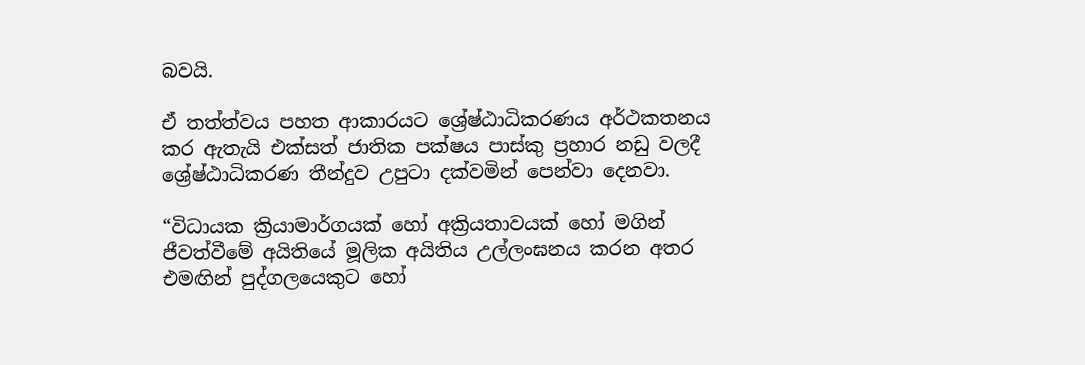බවයි.

ඒ තත්ත්වය පහත ආකාරයට ශ්‍රේෂ්ඨාධිකරණය අර්ථකතනය කර ඇතැයි එක්සත් ජාතික පක්ෂය පාස්කු ප්‍රහාර නඩු වලදී ශ්‍රේෂ්ඨාධිකරණ තීන්දුව උපුටා දක්වමින් පෙන්වා දෙනවා.

“විධායක ක්‍රියාමාර්ගයක් හෝ අක්‍රියතාවයක් හෝ මගින් ජීවත්වීමේ අයිතියේ මූලික අයිතිය උල්ලංඝනය කරන අතර එමඟින් පුද්ගලයෙකුට හෝ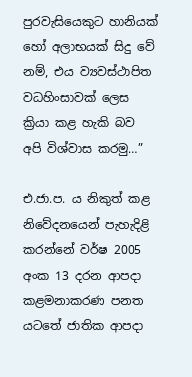පුරවැසියෙකුට හානියක් හෝ අලාභයක් සිදු වේ නම්, එය ව්‍යවස්ථාපිත වධහිංසාවක් ලෙස ක්‍රියා කළ හැකි බව අපි විශ්වාස කරමු…”

එ.ජා.ප. ය නිකුත් කළ නිවේදනයෙන් පැහැදිළි කරන්නේ වර්ෂ 2005 අංක 13 දරන ආපදා කළමනාකරණ පනත යටතේ ජාතික ආපදා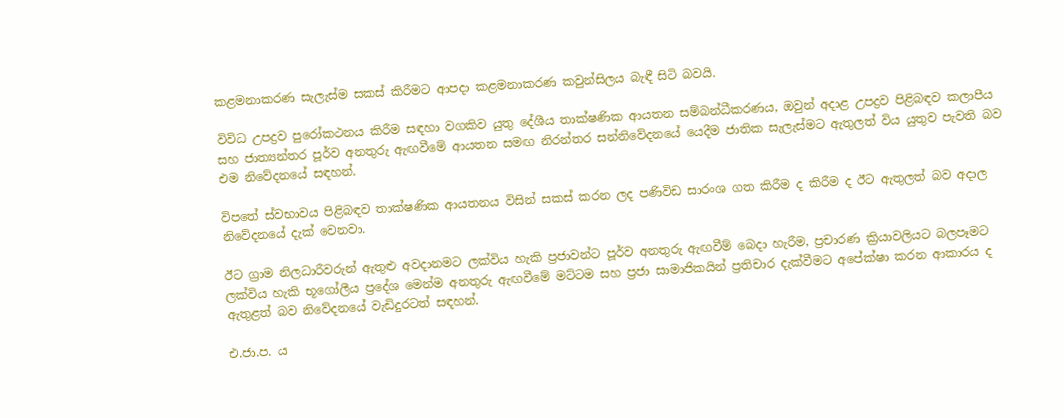කළමනාකරණ සැලැස්ම සකස් කිරීමට ආපදා කළමනාකරණ කවුන්සිලය බැඳී සිටි බවයි.

විවිධ උපද්‍රව පුරෝකථනය කිරීම සඳහා වගකිව යුතු දේශීය තාක්ෂණික ආයතන සම්බන්ධීකරණය, ඔවුන් අදාළ උපද්‍රව පිළිබඳව කලාපීය සහ ජාත්‍යන්තර පූර්ව අනතුරු ඇඟවීමේ ආයතන සමඟ නිරන්තර සන්නිවේදනයේ යෙදීම ජාතික සැලැස්මට ඇතුලත් විය යුතුව පැවති බව එම නිවේදනයේ සඳහන්.

විපතේ ස්වභාවය පිළිබඳව තාක්ෂණික ආයතනය විසින් සකස් කරන ලද පණිවිඩ සාරංශ ගත කිරීම ද කිරීම ද ඊට ඇතුලත් බව අදාල නිවේදනයේ දැක් වෙනවා.

ඊට ග්‍රාම නිලධාරීවරුන් ඇතුළු අවදානමට ලක්විය හැකි ප්‍රජාවන්ට පූර්ව අනතුරු ඇඟවීම් බෙදා හැරීම, ප්‍රචාරණ ක්‍රියාවලියට බලපෑමට ලක්විය හැකි භූගෝලීය ප්‍රදේශ මෙන්ම අනතුරු ඇඟවීමේ මට්ටම සහ ප්‍රජා සාමාජිකයින් ප්‍රතිචාර දැක්වීමට අපේක්ෂා කරන ආකාරය ද ඇතුළත් බව නිවේදනයේ වැඩිදුරටත් සඳහන්.

එ.ජා.ප. ය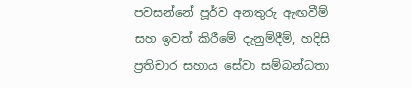පවසන්නේ පූර්ව අනතුරු ඇඟවීම් සහ ඉවත් කිරීමේ දැනුම්දීම්, හදිසි ප්‍රතිචාර සහාය සේවා සම්බන්ධතා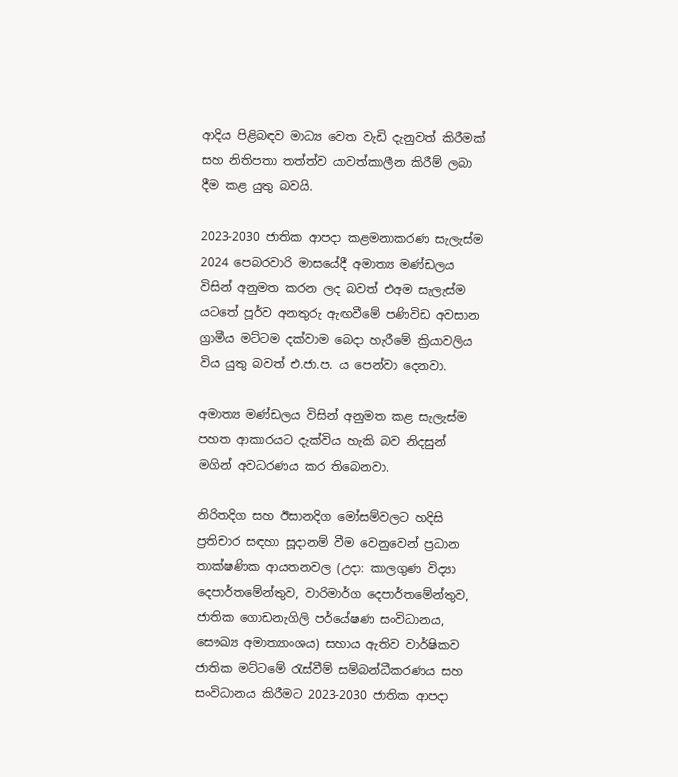ආදිය පිළිබඳව මාධ්‍ය වෙත වැඩි දැනුවත් කිරීමක් සහ නිතිපතා තත්ත්ව යාවත්කාලීන කිරීම් ලබා දීම කළ යුතු බවයි.

2023-2030 ජාතික ආපදා කළමනාකරණ සැලැස්ම 2024 පෙබරවාරි මාසයේදී අමාත්‍ය මණ්ඩලය විසින් අනුමත කරන ලද බවත් එඅම සැලැස්ම යටතේ පූර්ව අනතුරු ඇඟවීමේ පණිවිඩ අවසාන ග්‍රාමීය මට්ටම දක්වාම බෙදා හැරීමේ ක්‍රියාවලිය විය යුතු බවත් එ.ජා.ප. ය පෙන්වා දෙනවා.

අමාත්‍ය මණ්ඩලය විසින් අනුමත කළ සැලැස්ම පහත ආකාරයට දැක්විය හැකි බව නිදසුන් මගින් අවධරණය කර තිබෙනවා.

නිරිතදිග සහ ඊසානදිග මෝසම්වලට හදිසි ප්‍රතිචාර සඳහා සූදානම් වීම වෙනුවෙන් ප්‍රධාන තාක්ෂණික ආයතනවල (උදා: කාලගුණ විද්‍යා දෙපාර්තමේන්තුව, වාරිමාර්ග දෙපාර්තමේන්තුව, ජාතික ගොඩනැගිලි පර්යේෂණ සංවිධානය, සෞඛ්‍ය අමාත්‍යාංශය) සහාය ඇතිව වාර්ෂිකව ජාතික මට්ටමේ රැස්වීම් සම්බන්ධීකරණය සහ සංවිධානය කිරීමට 2023-2030 ජාතික ආපදා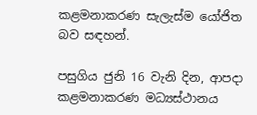කළමනාකරණ සැලැස්ම යෝජිත බව සඳහන්.

පසුගිය ජුනි 16 වැනි දින, ආපදා කළමනාකරණ මධ්‍යස්ථානය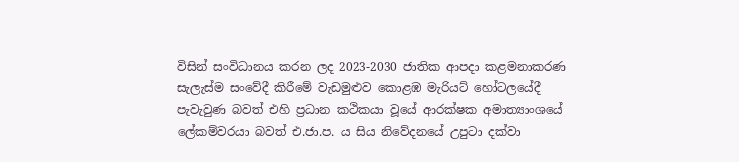විසින් සංවිධානය කරන ලද 2023-2030 ජාතික ආපදා කළමනාකරණ සැලැස්ම සංවේදී කිරීමේ වැඩමුළුව කොළඹ මැරියට් හෝටලයේදී පැවැවුණ බවත් එහි ප්‍රධාන කථිකයා වූයේ ආරක්ෂක අමාත්‍යාංශයේ ලේකම්වරයා බවත් එ.ජා.ප. ය සිය නිවේදනයේ උපුටා දක්වා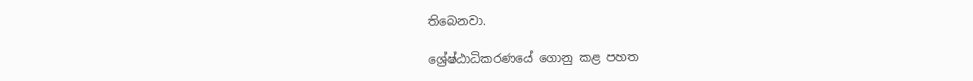තිබෙනවා.

ශ්‍රේෂ්ඨාධිකරණයේ ගොනු කළ පහත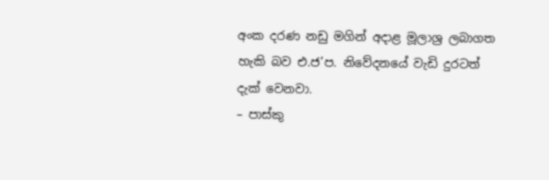අංක දරණ නඩු මගින් අදාළ මූලාශ්‍ර ලබාගත හැකි බව එ.ජ’ප. නිවේදනයේ වැඩි දුරටත් දැක් වෙනවා.
– පාස්කු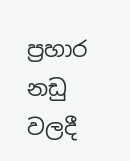ප්‍රහාර නඩු වලදී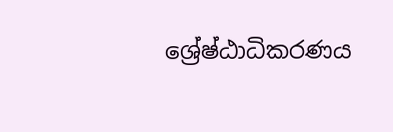ශ්‍රේෂ්ඨාධිකරණය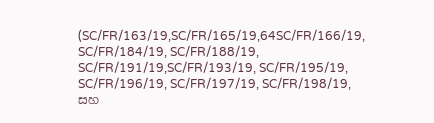(SC/FR/163/19,SC/FR/165/19,64SC/FR/166/19, SC/FR/184/19, SC/FR/188/19, SC/FR/191/19,SC/FR/193/19, SC/FR/195/19, SC/FR/196/19, SC/FR/197/19, SC/FR/198/19, සහ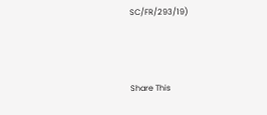SC/FR/293/19)



Share This